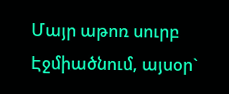Մայր աթոռ սուրբ Էջմիածնում, այսօր`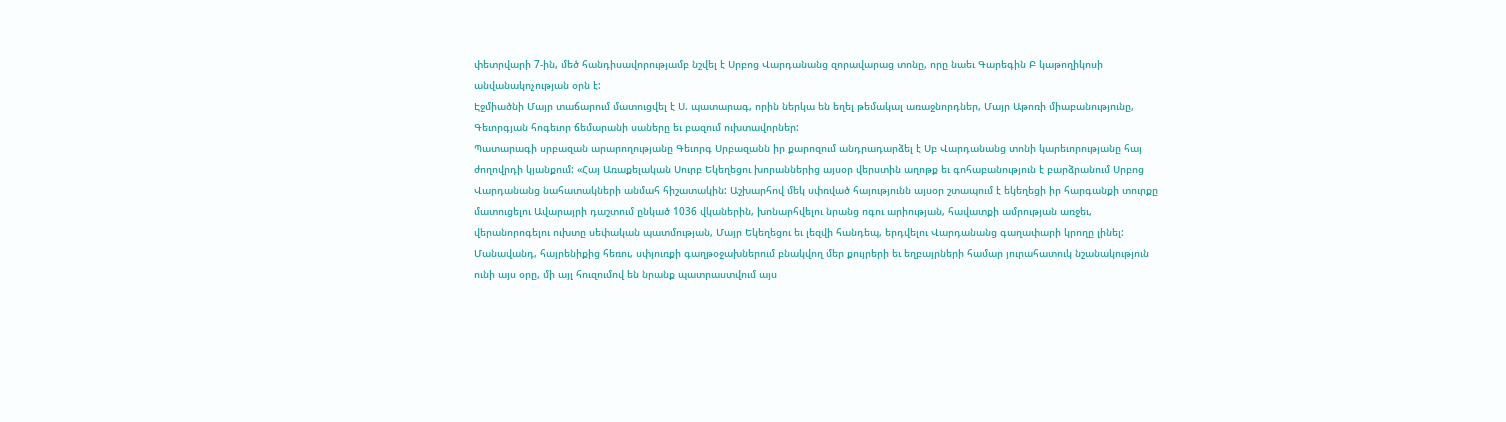փետրվարի 7-ին, մեծ հանդիսավորությամբ նշվել է Սրբոց Վարդանանց զորավարաց տոնը, որը նաեւ Գարեգին Բ կաթողիկոսի անվանակոչության օրն է:
Էջմիածնի Մայր տաճարում մատուցվել է Ս. պատարագ, որին ներկա են եղել թեմակալ առաջնորդներ, Մայր Աթոռի միաբանությունը, Գեւորգյան հոգեւոր ճեմարանի սաները եւ բազում ուխտավորներ:
Պատարագի սրբազան արարողությանը Գեւորգ Սրբազանն իր քարոզում անդրադարձել է Սբ Վարդանանց տոնի կարեւորությանը հայ ժողովրդի կյանքում: «Հայ Առաքելական Սուրբ Եկեղեցու խորաններից այսօր վերստին աղոթք եւ գոհաբանություն է բարձրանում Սրբոց Վարդանանց նահատակների անմահ հիշատակին: Աշխարհով մեկ սփռված հայությունն այսօր շտապում է եկեղեցի իր հարգանքի տուրքը մատուցելու Ավարայրի դաշտում ընկած 1036 վկաներին, խոնարհվելու նրանց ոգու արիության, հավատքի ամրության առջեւ, վերանորոգելու ուխտը սեփական պատմության, Մայր Եկեղեցու եւ լեզվի հանդեպ, երդվելու Վարդանանց գաղափարի կրողը լինել: Մանավանդ, հայրենիքից հեռու, սփյուռքի գաղթօջախներում բնակվող մեր քույրերի եւ եղբայրների համար յուրահատուկ նշանակություն ունի այս օրը, մի այլ հուզումով են նրանք պատրաստվում այս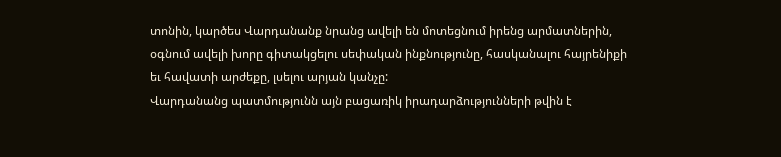տոնին, կարծես Վարդանանք նրանց ավելի են մոտեցնում իրենց արմատներին, օգնում ավելի խորը գիտակցելու սեփական ինքնությունը, հասկանալու հայրենիքի եւ հավատի արժեքը, լսելու արյան կանչը:
Վարդանանց պատմությունն այն բացառիկ իրադարձությունների թվին է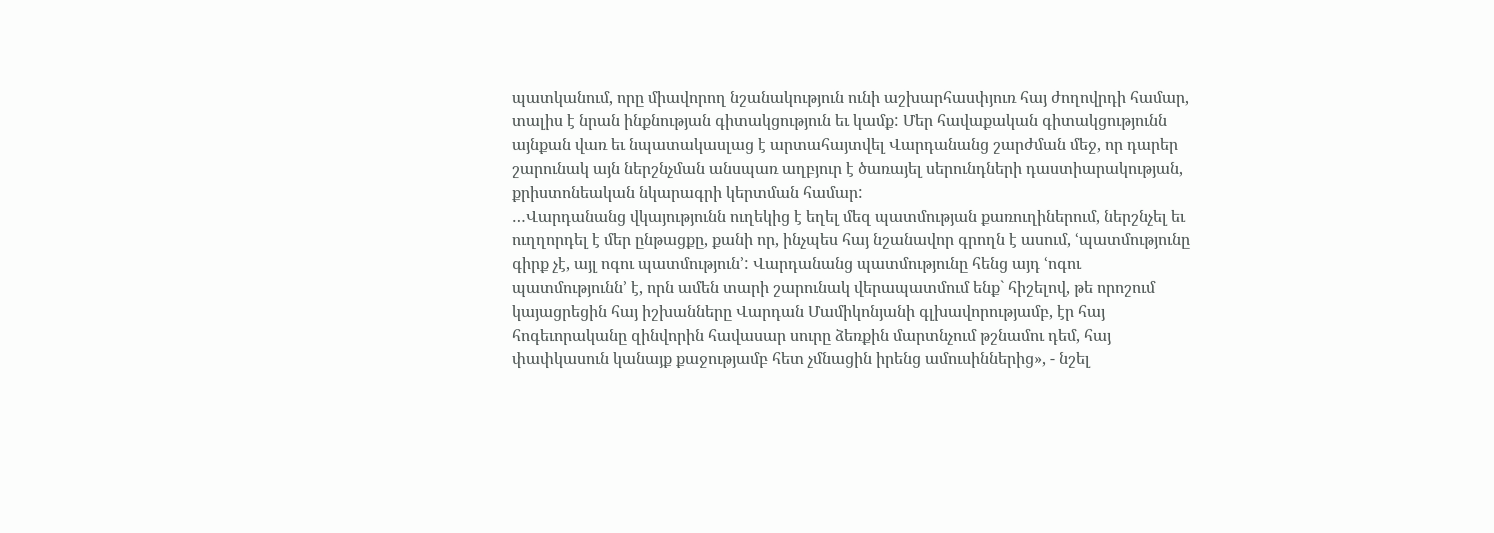պատկանում, որը միավորող նշանակություն ունի աշխարհասփյուռ հայ ժողովրդի համար, տալիս է նրան ինքնության գիտակցություն եւ կամք: Մեր հավաքական գիտակցությունն այնքան վառ եւ նպատակասլաց է արտահայտվել Վարդանանց շարժման մեջ, որ դարեր շարունակ այն ներշնչման անսպառ աղբյուր է ծառայել սերունդների դաստիարակության, քրիստոնեական նկարագրի կերտման համար:
…Վարդանանց վկայությունն ուղեկից է եղել մեզ պատմության քառուղիներում, ներշնչել եւ ուղղորդել է մեր ընթացքը, քանի որ, ինչպես հայ նշանավոր գրողն է ասում, ՙպատմությունը գիրք չէ, այլ ոգու պատմություն՚: Վարդանանց պատմությունը հենց այդ ՙոգու պատմությունն՚ է, որն ամեն տարի շարունակ վերապատմում ենք` հիշելով, թե որոշում կայացրեցին հայ իշխանները Վարդան Մամիկոնյանի գլխավորությամբ, էր հայ հոգեւորականը զինվորին հավասար սուրը ձեռքին մարտնչում թշնամու դեմ, հայ փափկասուն կանայք քաջությամբ հետ չմնացին իրենց ամուսիններից», - նշել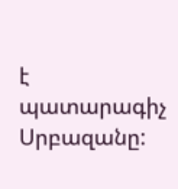է պատարագիչ Սրբազանը: